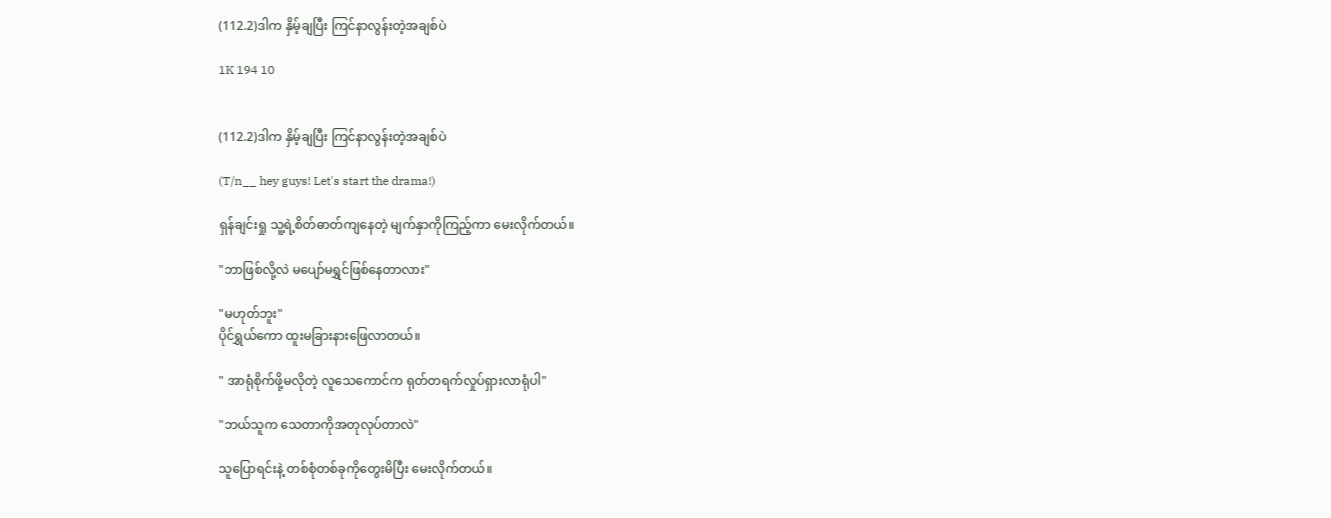(112.2)ဒါက နှိမ့်ချပြီး ကြင်နာလွန်းတဲ့အချစ်ပဲ

1K 194 10


(112.2)ဒါက နှိမ့်ချပြီး ကြင်နာလွန်းတဲ့အချစ်ပဲ

(T/n__ hey guys! Let's start the drama!)

ရှန်ချင်းရှု သူ့ရဲ့စိတ်ဓာတ်ကျနေတဲ့ မျက်နှာကိုကြည့်ကာ မေးလိုက်တယ်။

"ဘာဖြစ်လို့လဲ မပျော်မရွှင်ဖြစ်နေတာလား"

"မဟုတ်ဘူး"
ပိုင်ရွှယ်ကော ထူးမခြားနားဖြေလာတယ်။

" အာရုံစိုက်ဖို့မလိုတဲ့ လူသေကောင်က ရုတ်တရက်လှုပ်ရှားလာရုံပါ"

"ဘယ်သူက သေတာကိုအတုလုပ်တာလဲ"

သူပြောရင်းနဲ့ တစ်စုံတစ်ခုကိုတွေးမိပြီး မေးလိုက်တယ်။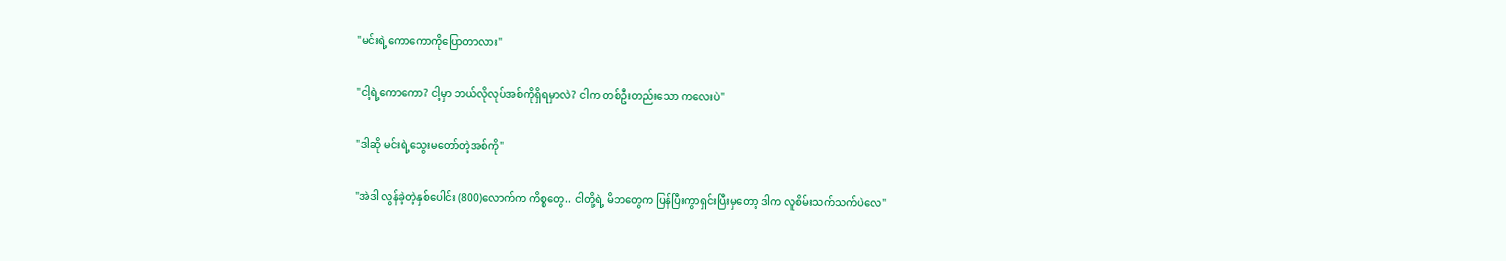"မင်းရဲ့ကောကောကိုပြောတာလား"

"ငါ့ရဲ့ကောကော? ငါ့မှာ ဘယ်လိုလုပ်အစ်ကိုရှိရမှာလဲ? ငါက တစ်ဦးတည်းသော ကလေးပဲ"

"ဒါဆို မင်းရဲ့သွေးမတော်တဲ့အစ်ကို"

"အဲဒါ လွန်ခဲ့တဲ့နှစ်ပေါင်း (800)လောက်က ကိစ္စတွေ.. ငါတို့ရဲ့ မိဘတွေက ပြန်ပြီးကွာရှင်းပြီးမှတော့ ဒါက လူစိမ်းသက်သက်ပဲလေ"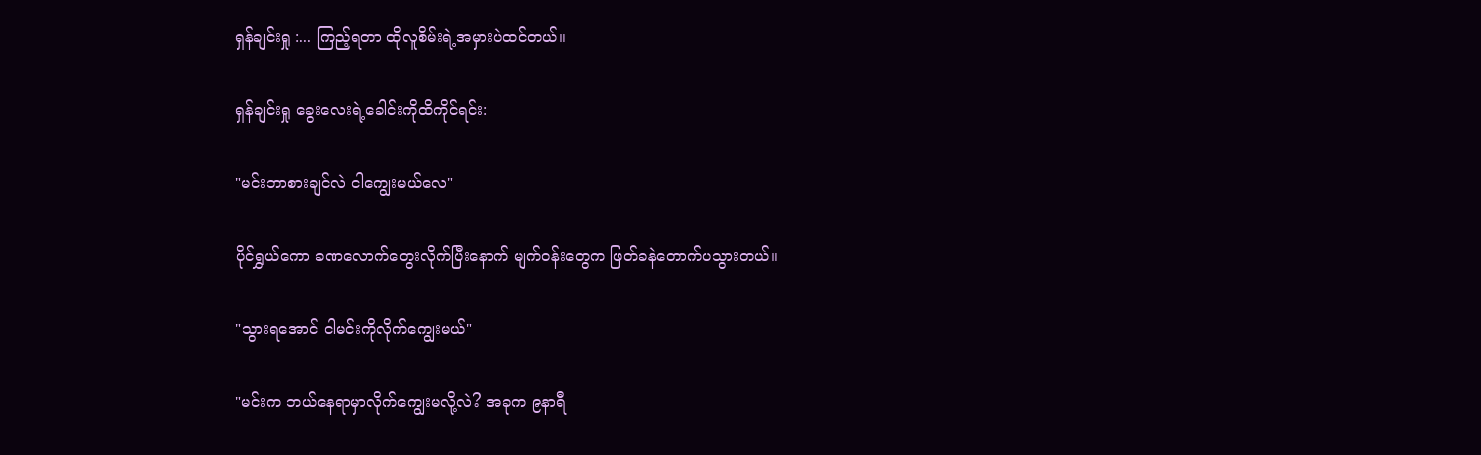ရှန်ချင်းရှု :... ကြည့်ရတာ ထိုလူစိမ်းရဲ့အမှားပဲထင်တယ်။

ရှန်ချင်းရှု ခွေးလေးရဲ့ခေါင်းကိုထိကိုင်ရင်း:

"မင်းဘာစားချင်လဲ ငါကျွေးမယ်လေ"

ပိုင်ရွှယ်ကော ခဏလောက်တွေးလိုက်ပြီးနောက် မျက်ဝန်းတွေက ဖြတ်ခနဲတောက်ပသွားတယ်။

"သွားရအောင် ငါမင်းကိုလိုက်ကျွေးမယ်"

"မင်းက ဘယ်နေရာမှာလိုက်ကျွေးမလို့လဲ? အခုက ၉နာရီ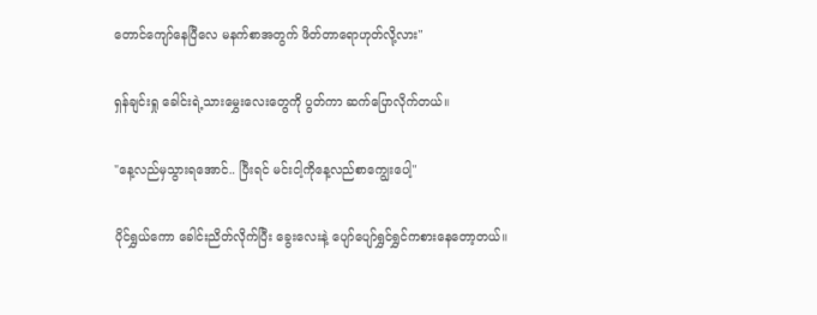တောင်ကျော်နေပြီလေ မနက်စာအတွက် ဖိတ်တာရောဟုတ်လို့လား"

ရှန်ချင်းရှု ခေါင်းရဲ့သားမွှေးလေးတွေကို ပွတ်ကာ ဆက်ပြောလိုက်တယ်။

"နေ့လည်မှသွားရအောင်.. ပြီးရင် မင်းငါ့ကိုနေ့လည်စာကျွေးပေါ့"

ပိုင်ရွှယ်ကော ခေါင်းညိတ်လိုက်ပြီး ခွေးလေးနဲ့ ပျော်ပျော်ရွှင်ရွှင်ကစားနေတော့တယ်။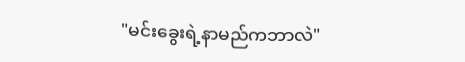"မင်းခွေးရဲ့နာမည်ကဘာလဲ"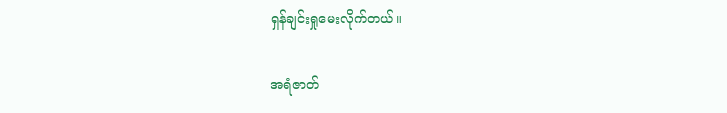ရှန်ချင်းရှုမေးလိုက်တယ်။

အရံဇာတ်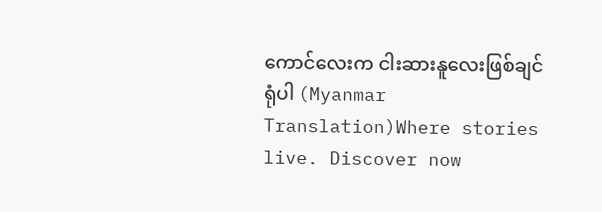ကောင်လေးက ငါးဆားနူလေးဖြစ်ချင်ရုံပါ (Myanmar Translation)Where stories live. Discover now